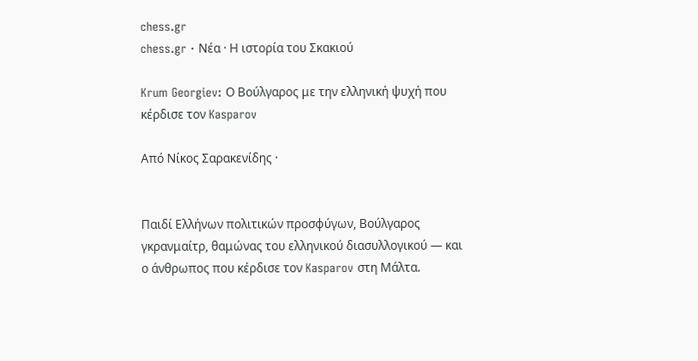chess.gr
chess.gr · Νέα · Η ιστορία του Σκακιού

Krum Georgiev: Ο Βούλγαρος με την ελληνική ψυχή που κέρδισε τον Kasparov

Από Νίκος Σαρακενίδης ·


Παιδί Ελλήνων πολιτικών προσφύγων, Βούλγαρος γκρανμαίτρ, θαμώνας του ελληνικού διασυλλογικού — και ο άνθρωπος που κέρδισε τον Kasparov στη Μάλτα.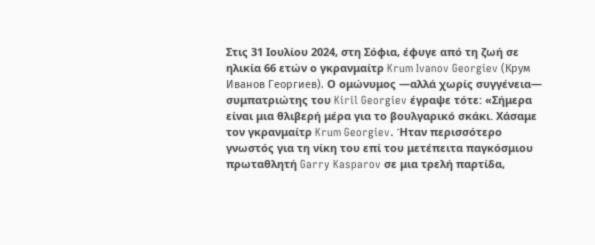Στις 31 Ιουλίου 2024, στη Σόφια, έφυγε από τη ζωή σε ηλικία 66 ετών ο γκρανμαίτρ Krum Ivanov Georgiev (Крум Иванов Георгиев). Ο ομώνυμος —αλλά χωρίς συγγένεια— συμπατριώτης του Kiril Georgiev έγραψε τότε: «Σήμερα είναι μια θλιβερή μέρα για το βουλγαρικό σκάκι. Χάσαμε τον γκρανμαίτρ Krum Georgiev. Ήταν περισσότερο γνωστός για τη νίκη του επί του μετέπειτα παγκόσμιου πρωταθλητή Garry Kasparov σε μια τρελή παρτίδα,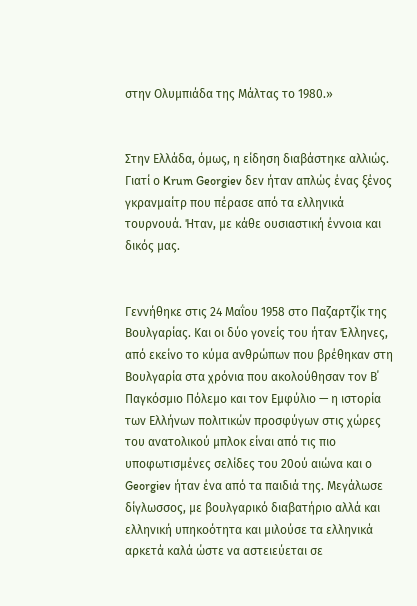στην Ολυμπιάδα της Μάλτας το 1980.»


Στην Ελλάδα, όμως, η είδηση διαβάστηκε αλλιώς. Γιατί ο Krum Georgiev δεν ήταν απλώς ένας ξένος γκρανμαίτρ που πέρασε από τα ελληνικά τουρνουά. Ήταν, με κάθε ουσιαστική έννοια και δικός μας.


Γεννήθηκε στις 24 Μαΐου 1958 στο Παζαρτζίκ της Βουλγαρίας. Και οι δύο γονείς του ήταν Έλληνες, από εκείνο το κύμα ανθρώπων που βρέθηκαν στη Βουλγαρία στα χρόνια που ακολούθησαν τον Β΄ Παγκόσμιο Πόλεμο και τον Εμφύλιο — η ιστορία των Ελλήνων πολιτικών προσφύγων στις χώρες του ανατολικού μπλοκ είναι από τις πιο υποφωτισμένες σελίδες του 20ού αιώνα και ο Georgiev ήταν ένα από τα παιδιά της. Μεγάλωσε δίγλωσσος, με βουλγαρικό διαβατήριο αλλά και ελληνική υπηκοότητα και μιλούσε τα ελληνικά αρκετά καλά ώστε να αστειεύεται σε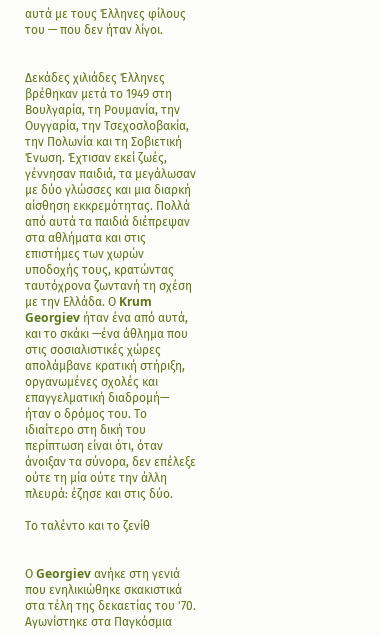αυτά με τους Έλληνες φίλους του — που δεν ήταν λίγοι.


Δεκάδες χιλιάδες Έλληνες βρέθηκαν μετά το 1949 στη Βουλγαρία, τη Ρουμανία, την Ουγγαρία, την Τσεχοσλοβακία, την Πολωνία και τη Σοβιετική Ένωση. Έχτισαν εκεί ζωές, γέννησαν παιδιά, τα μεγάλωσαν με δύο γλώσσες και μια διαρκή αίσθηση εκκρεμότητας. Πολλά από αυτά τα παιδιά διέπρεψαν στα αθλήματα και στις επιστήμες των χωρών υποδοχής τους, κρατώντας ταυτόχρονα ζωντανή τη σχέση με την Ελλάδα. Ο Krum Georgiev ήταν ένα από αυτά, και το σκάκι —ένα άθλημα που στις σοσιαλιστικές χώρες απολάμβανε κρατική στήριξη, οργανωμένες σχολές και επαγγελματική διαδρομή— ήταν ο δρόμος του. Το ιδιαίτερο στη δική του περίπτωση είναι ότι, όταν άνοιξαν τα σύνορα, δεν επέλεξε ούτε τη μία ούτε την άλλη πλευρά: έζησε και στις δύο.

Το ταλέντο και το ζενίθ


Ο Georgiev ανήκε στη γενιά που ενηλικιώθηκε σκακιστικά στα τέλη της δεκαετίας του '70. Αγωνίστηκε στα Παγκόσμια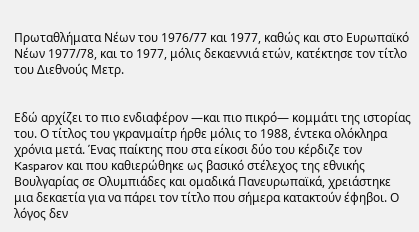Πρωταθλήματα Νέων του 1976/77 και 1977, καθώς και στο Ευρωπαϊκό Νέων 1977/78, και το 1977, μόλις δεκαεννιά ετών, κατέκτησε τον τίτλο του Διεθνούς Μετρ.


Εδώ αρχίζει το πιο ενδιαφέρον —και πιο πικρό— κομμάτι της ιστορίας του. Ο τίτλος του γκρανμαίτρ ήρθε μόλις το 1988, έντεκα ολόκληρα χρόνια μετά. Ένας παίκτης που στα είκοσι δύο του κέρδιζε τον Kasparov και που καθιερώθηκε ως βασικό στέλεχος της εθνικής Βουλγαρίας σε Ολυμπιάδες και ομαδικά Πανευρωπαϊκά, χρειάστηκε μια δεκαετία για να πάρει τον τίτλο που σήμερα κατακτούν έφηβοι. Ο λόγος δεν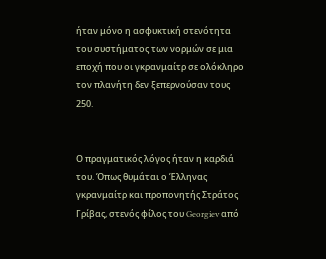ήταν μόνο η ασφυκτική στενότητα του συστήματος των νορμών σε μια εποχή που οι γκρανμαίτρ σε ολόκληρο τον πλανήτη δεν ξεπερνούσαν τους 250.


Ο πραγματικός λόγος ήταν η καρδιά του. Όπως θυμάται ο Έλληνας γκρανμαίτρ και προπονητής Στράτος Γρίβας, στενός φίλος του Georgiev από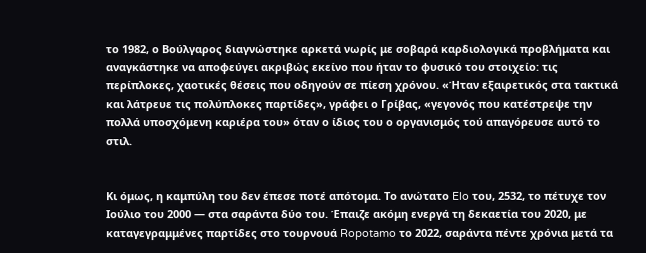το 1982, ο Βούλγαρος διαγνώστηκε αρκετά νωρίς με σοβαρά καρδιολογικά προβλήματα και αναγκάστηκε να αποφεύγει ακριβώς εκείνο που ήταν το φυσικό του στοιχείο: τις περίπλοκες, χαοτικές θέσεις που οδηγούν σε πίεση χρόνου. «Ήταν εξαιρετικός στα τακτικά και λάτρευε τις πολύπλοκες παρτίδες», γράφει ο Γρίβας, «γεγονός που κατέστρεψε την πολλά υποσχόμενη καριέρα του» όταν ο ίδιος του ο οργανισμός τού απαγόρευσε αυτό το στιλ.


Κι όμως, η καμπύλη του δεν έπεσε ποτέ απότομα. Το ανώτατο Elo του, 2532, το πέτυχε τον Ιούλιο του 2000 — στα σαράντα δύο του. Έπαιζε ακόμη ενεργά τη δεκαετία του 2020, με καταγεγραμμένες παρτίδες στο τουρνουά Ropotamo το 2022, σαράντα πέντε χρόνια μετά τα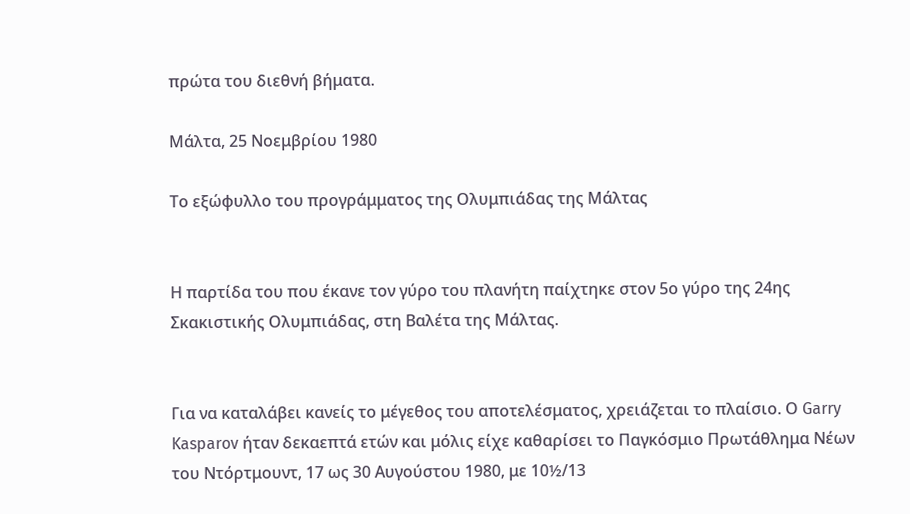πρώτα του διεθνή βήματα.

Μάλτα, 25 Νοεμβρίου 1980

Το εξώφυλλο του προγράμματος της Ολυμπιάδας της Μάλτας


Η παρτίδα του που έκανε τον γύρο του πλανήτη παίχτηκε στον 5ο γύρο της 24ης Σκακιστικής Ολυμπιάδας, στη Βαλέτα της Μάλτας.


Για να καταλάβει κανείς το μέγεθος του αποτελέσματος, χρειάζεται το πλαίσιο. Ο Garry Kasparov ήταν δεκαεπτά ετών και μόλις είχε καθαρίσει το Παγκόσμιο Πρωτάθλημα Νέων του Ντόρτμουντ, 17 ως 30 Αυγούστου 1980, με 10½/13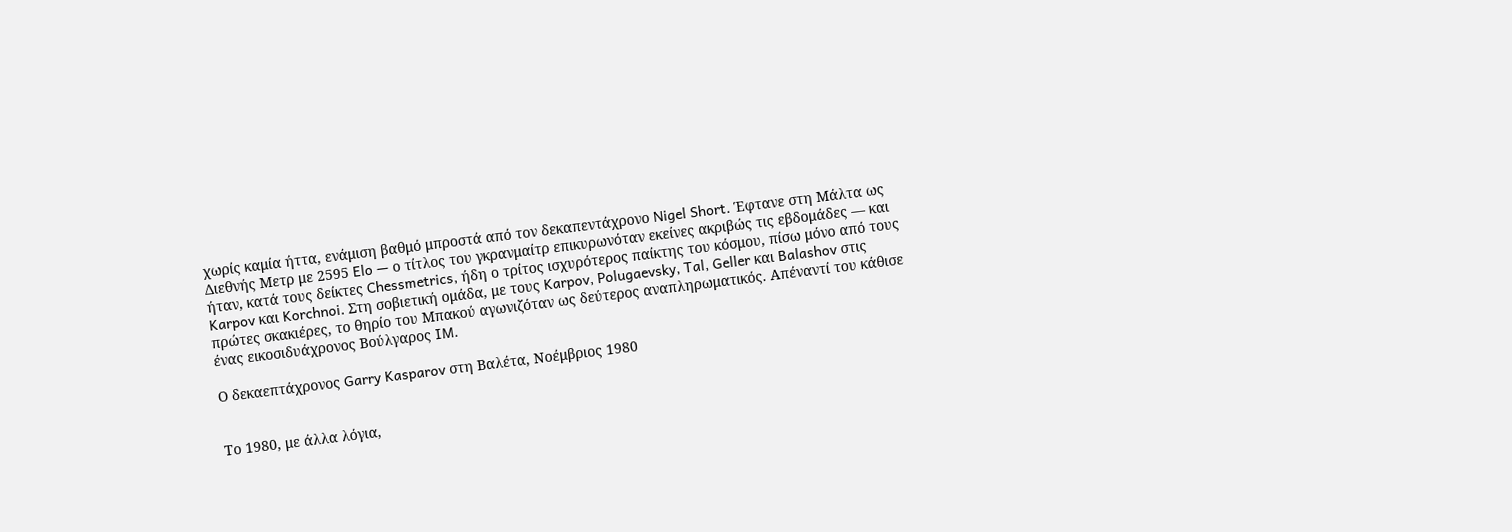χωρίς καμία ήττα, ενάμιση βαθμό μπροστά από τον δεκαπεντάχρονο Nigel Short. Έφτανε στη Μάλτα ως Διεθνής Μετρ με 2595 Elo — ο τίτλος του γκρανμαίτρ επικυρωνόταν εκείνες ακριβώς τις εβδομάδες — και ήταν, κατά τους δείκτες Chessmetrics, ήδη ο τρίτος ισχυρότερος παίκτης του κόσμου, πίσω μόνο από τους Karpov και Korchnoi. Στη σοβιετική ομάδα, με τους Karpov, Polugaevsky, Tal, Geller και Balashov στις πρώτες σκακιέρες, το θηρίο του Μπακού αγωνιζόταν ως δεύτερος αναπληρωματικός. Απέναντί του κάθισε ένας εικοσιδυάχρονος Βούλγαρος IM.

Ο δεκαεπτάχρονος Garry Kasparov στη Βαλέτα, Νοέμβριος 1980


Το 1980, με άλλα λόγια,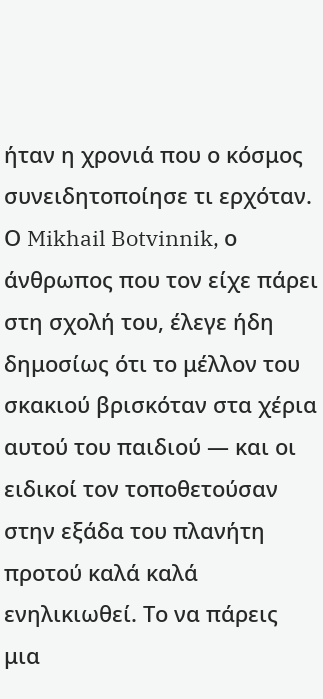ήταν η χρονιά που ο κόσμος συνειδητοποίησε τι ερχόταν. Ο Mikhail Botvinnik, ο άνθρωπος που τον είχε πάρει στη σχολή του, έλεγε ήδη δημοσίως ότι το μέλλον του σκακιού βρισκόταν στα χέρια αυτού του παιδιού — και οι ειδικοί τον τοποθετούσαν στην εξάδα του πλανήτη προτού καλά καλά ενηλικιωθεί. Το να πάρεις μια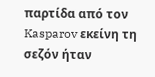παρτίδα από τον Kasparov εκείνη τη σεζόν ήταν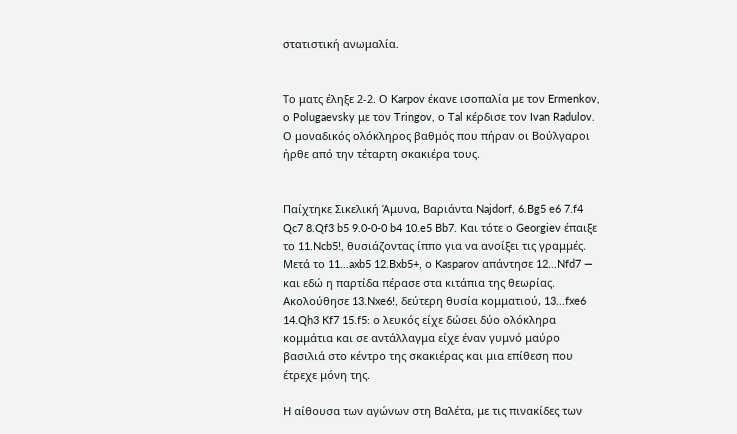στατιστική ανωμαλία.


Το ματς έληξε 2-2. Ο Karpov έκανε ισοπαλία με τον Ermenkov, ο Polugaevsky με τον Tringov, ο Tal κέρδισε τον Ivan Radulov. Ο μοναδικός ολόκληρος βαθμός που πήραν οι Βούλγαροι ήρθε από την τέταρτη σκακιέρα τους.


Παίχτηκε Σικελική Άμυνα, Βαριάντα Najdorf, 6.Bg5 e6 7.f4 Qc7 8.Qf3 b5 9.0-0-0 b4 10.e5 Bb7. Και τότε ο Georgiev έπαιξε το 11.Ncb5!, θυσιάζοντας ίππο για να ανοίξει τις γραμμές. Μετά το 11...axb5 12.Bxb5+, ο Kasparov απάντησε 12...Nfd7 — και εδώ η παρτίδα πέρασε στα κιτάπια της θεωρίας. Ακολούθησε 13.Nxe6!, δεύτερη θυσία κομματιού, 13...fxe6 14.Qh3 Kf7 15.f5: ο λευκός είχε δώσει δύο ολόκληρα κομμάτια και σε αντάλλαγμα είχε έναν γυμνό μαύρο βασιλιά στο κέντρο της σκακιέρας και μια επίθεση που έτρεχε μόνη της.

Η αίθουσα των αγώνων στη Βαλέτα, με τις πινακίδες των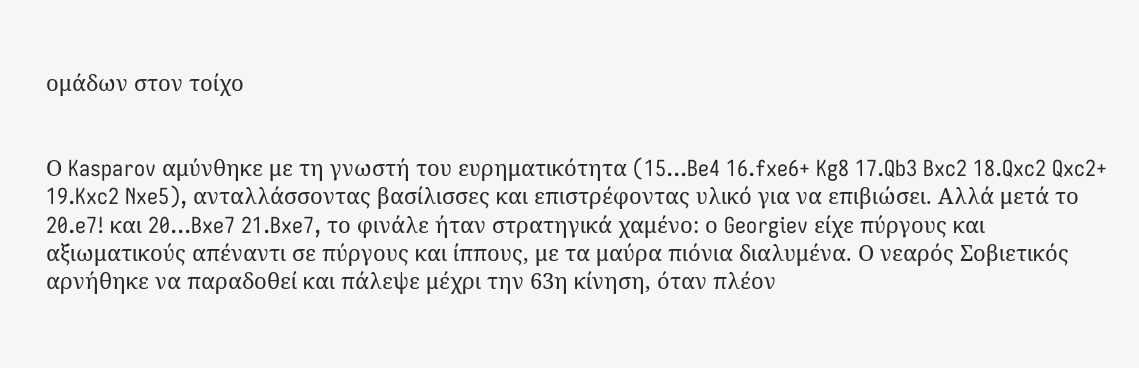ομάδων στον τοίχο


Ο Kasparov αμύνθηκε με τη γνωστή του ευρηματικότητα (15...Be4 16.fxe6+ Kg8 17.Qb3 Bxc2 18.Qxc2 Qxc2+ 19.Kxc2 Nxe5), ανταλλάσσοντας βασίλισσες και επιστρέφοντας υλικό για να επιβιώσει. Αλλά μετά το 20.e7! και 20...Bxe7 21.Bxe7, το φινάλε ήταν στρατηγικά χαμένο: ο Georgiev είχε πύργους και αξιωματικούς απέναντι σε πύργους και ίππους, με τα μαύρα πιόνια διαλυμένα. Ο νεαρός Σοβιετικός αρνήθηκε να παραδοθεί και πάλεψε μέχρι την 63η κίνηση, όταν πλέον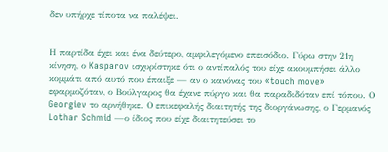δεν υπήρχε τίποτα να παλέψει.


Η παρτίδα έχει και ένα δεύτερο, αμφιλεγόμενο επεισόδιο. Γύρω στην 21η κίνηση, ο Kasparov ισχυρίστηκε ότι ο αντίπαλός του είχε ακουμπήσει άλλο κομμάτι από αυτό που έπαιξε — αν ο κανόνας του «touch move» εφαρμοζόταν, ο Βούλγαρος θα έχανε πύργο και θα παραδιδόταν επί τόπου. Ο Georgiev το αρνήθηκε. Ο επικεφαλής διαιτητής της διοργάνωσης, ο Γερμανός Lothar Schmid —ο ίδιος που είχε διαιτητεύσει το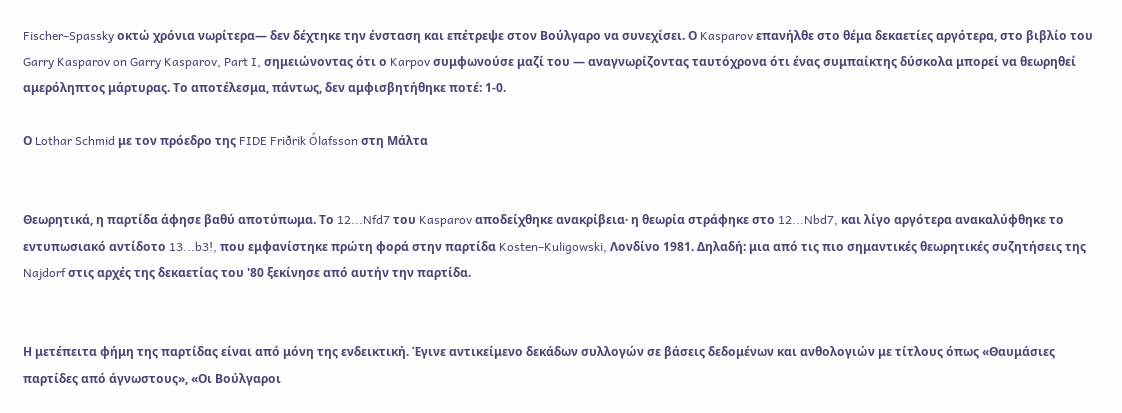Fischer–Spassky οκτώ χρόνια νωρίτερα— δεν δέχτηκε την ένσταση και επέτρεψε στον Βούλγαρο να συνεχίσει. Ο Kasparov επανήλθε στο θέμα δεκαετίες αργότερα, στο βιβλίο του Garry Kasparov on Garry Kasparov, Part I, σημειώνοντας ότι ο Karpov συμφωνούσε μαζί του — αναγνωρίζοντας ταυτόχρονα ότι ένας συμπαίκτης δύσκολα μπορεί να θεωρηθεί αμερόληπτος μάρτυρας. Το αποτέλεσμα, πάντως, δεν αμφισβητήθηκε ποτέ: 1-0.

Ο Lothar Schmid με τον πρόεδρο της FIDE Friðrik Ólafsson στη Μάλτα


Θεωρητικά, η παρτίδα άφησε βαθύ αποτύπωμα. Το 12...Nfd7 του Kasparov αποδείχθηκε ανακρίβεια· η θεωρία στράφηκε στο 12...Nbd7, και λίγο αργότερα ανακαλύφθηκε το εντυπωσιακό αντίδοτο 13...b3!, που εμφανίστηκε πρώτη φορά στην παρτίδα Kosten–Kuligowski, Λονδίνο 1981. Δηλαδή: μια από τις πιο σημαντικές θεωρητικές συζητήσεις της Najdorf στις αρχές της δεκαετίας του '80 ξεκίνησε από αυτήν την παρτίδα.


Η μετέπειτα φήμη της παρτίδας είναι από μόνη της ενδεικτική. Έγινε αντικείμενο δεκάδων συλλογών σε βάσεις δεδομένων και ανθολογιών με τίτλους όπως «Θαυμάσιες παρτίδες από άγνωστους», «Οι Βούλγαροι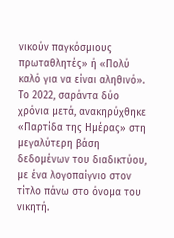νικούν παγκόσμιους πρωταθλητές» ή «Πολύ καλό για να είναι αληθινό». Το 2022, σαράντα δύο χρόνια μετά, ανακηρύχθηκε «Παρτίδα της Ημέρας» στη μεγαλύτερη βάση δεδομένων του διαδικτύου, με ένα λογοπαίγνιο στον τίτλο πάνω στο όνομα του νικητή.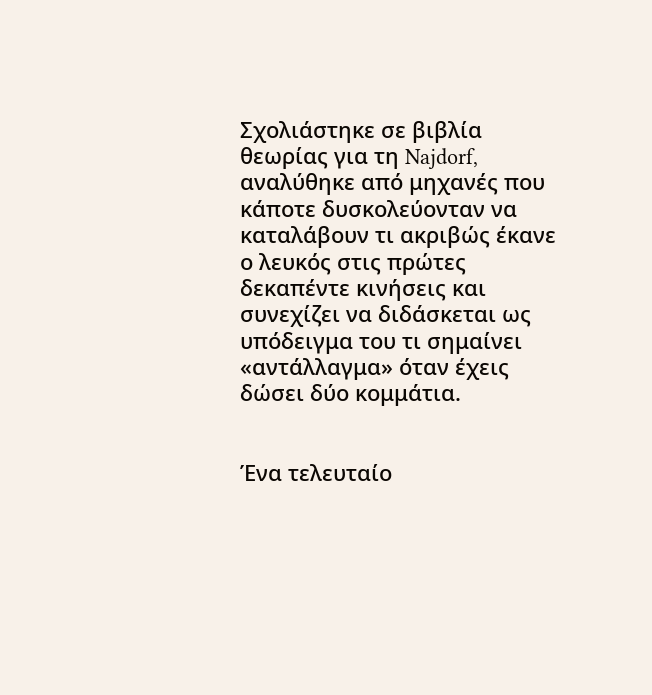Σχολιάστηκε σε βιβλία θεωρίας για τη Najdorf, αναλύθηκε από μηχανές που κάποτε δυσκολεύονταν να καταλάβουν τι ακριβώς έκανε ο λευκός στις πρώτες δεκαπέντε κινήσεις και συνεχίζει να διδάσκεται ως υπόδειγμα του τι σημαίνει «αντάλλαγμα» όταν έχεις δώσει δύο κομμάτια.


Ένα τελευταίο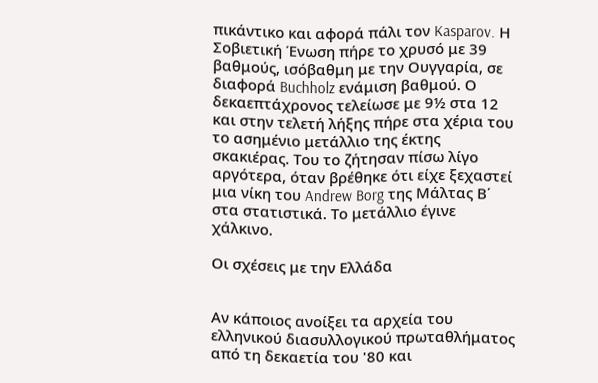πικάντικο και αφορά πάλι τον Kasparov. Η Σοβιετική Ένωση πήρε το χρυσό με 39 βαθμούς, ισόβαθμη με την Ουγγαρία, σε διαφορά Buchholz ενάμιση βαθμού. Ο δεκαεπτάχρονος τελείωσε με 9½ στα 12 και στην τελετή λήξης πήρε στα χέρια του το ασημένιο μετάλλιο της έκτης σκακιέρας. Του το ζήτησαν πίσω λίγο αργότερα, όταν βρέθηκε ότι είχε ξεχαστεί μια νίκη του Andrew Borg της Μάλτας Β΄ στα στατιστικά. Το μετάλλιο έγινε χάλκινο.

Οι σχέσεις με την Ελλάδα


Αν κάποιος ανοίξει τα αρχεία του ελληνικού διασυλλογικού πρωταθλήματος από τη δεκαετία του '80 και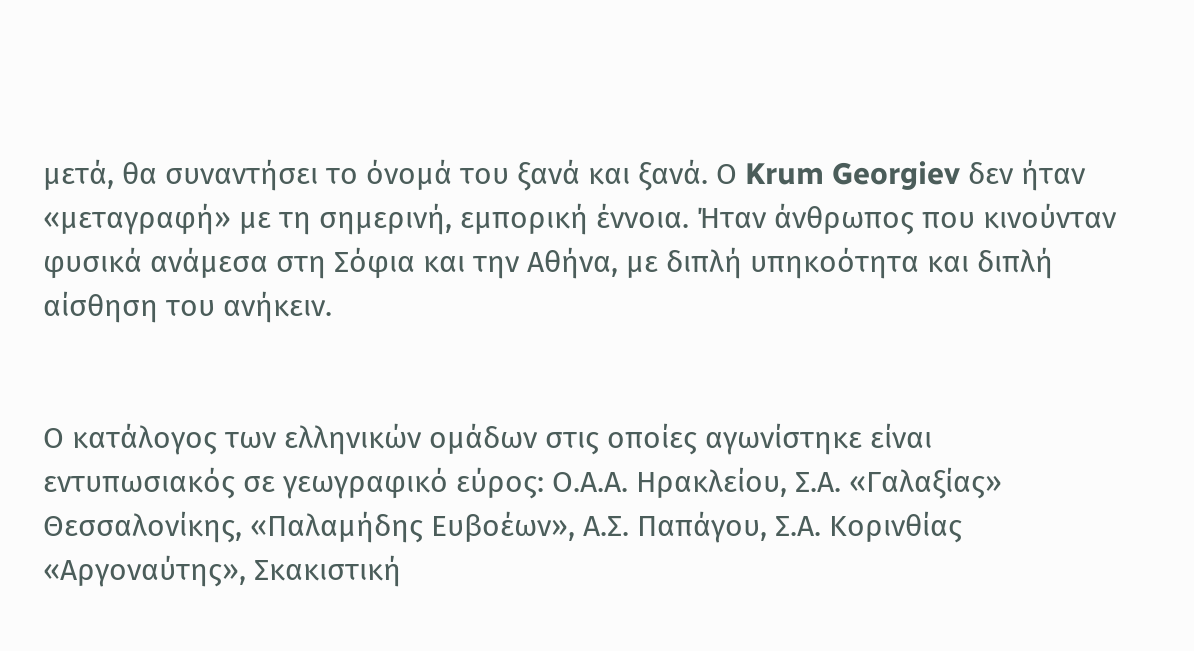μετά, θα συναντήσει το όνομά του ξανά και ξανά. Ο Krum Georgiev δεν ήταν «μεταγραφή» με τη σημερινή, εμπορική έννοια. Ήταν άνθρωπος που κινούνταν φυσικά ανάμεσα στη Σόφια και την Αθήνα, με διπλή υπηκοότητα και διπλή αίσθηση του ανήκειν.


Ο κατάλογος των ελληνικών ομάδων στις οποίες αγωνίστηκε είναι εντυπωσιακός σε γεωγραφικό εύρος: Ο.Α.Α. Ηρακλείου, Σ.Α. «Γαλαξίας» Θεσσαλονίκης, «Παλαμήδης Ευβοέων», Α.Σ. Παπάγου, Σ.Α. Κορινθίας «Αργοναύτης», Σκακιστική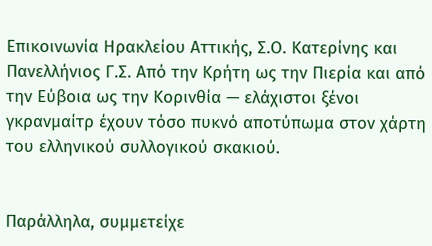Επικοινωνία Ηρακλείου Αττικής, Σ.Ο. Κατερίνης και Πανελλήνιος Γ.Σ. Από την Κρήτη ως την Πιερία και από την Εύβοια ως την Κορινθία — ελάχιστοι ξένοι γκρανμαίτρ έχουν τόσο πυκνό αποτύπωμα στον χάρτη του ελληνικού συλλογικού σκακιού.


Παράλληλα, συμμετείχε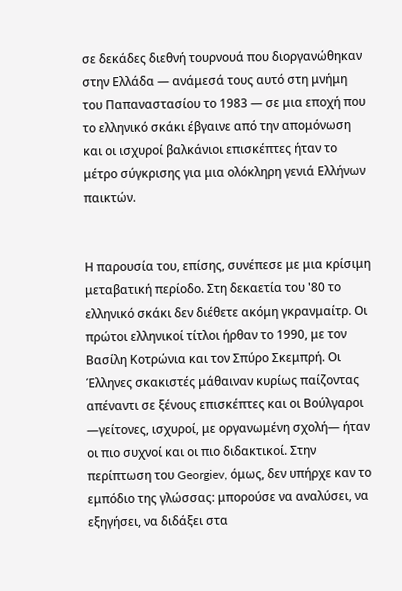σε δεκάδες διεθνή τουρνουά που διοργανώθηκαν στην Ελλάδα — ανάμεσά τους αυτό στη μνήμη του Παπαναστασίου το 1983 — σε μια εποχή που το ελληνικό σκάκι έβγαινε από την απομόνωση και οι ισχυροί βαλκάνιοι επισκέπτες ήταν το μέτρο σύγκρισης για μια ολόκληρη γενιά Ελλήνων παικτών.


Η παρουσία του, επίσης, συνέπεσε με μια κρίσιμη μεταβατική περίοδο. Στη δεκαετία του '80 το ελληνικό σκάκι δεν διέθετε ακόμη γκρανμαίτρ. Οι πρώτοι ελληνικοί τίτλοι ήρθαν το 1990, με τον Βασίλη Κοτρώνια και τον Σπύρο Σκεμπρή. Οι Έλληνες σκακιστές μάθαιναν κυρίως παίζοντας απέναντι σε ξένους επισκέπτες και οι Βούλγαροι —γείτονες, ισχυροί, με οργανωμένη σχολή— ήταν οι πιο συχνοί και οι πιο διδακτικοί. Στην περίπτωση του Georgiev, όμως, δεν υπήρχε καν το εμπόδιο της γλώσσας: μπορούσε να αναλύσει, να εξηγήσει, να διδάξει στα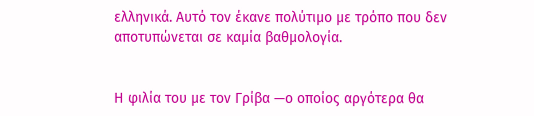ελληνικά. Αυτό τον έκανε πολύτιμο με τρόπο που δεν αποτυπώνεται σε καμία βαθμολογία.


Η φιλία του με τον Γρίβα —ο οποίος αργότερα θα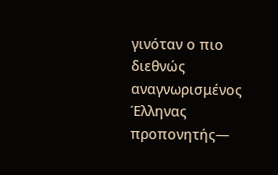γινόταν ο πιο διεθνώς αναγνωρισμένος Έλληνας προπονητής—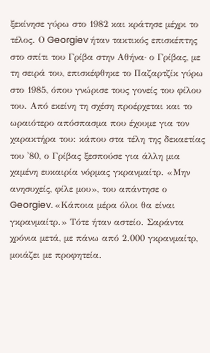ξεκίνησε γύρω στο 1982 και κράτησε μέχρι το τέλος. Ο Georgiev ήταν τακτικός επισκέπτης στο σπίτι του Γρίβα στην Αθήνα· ο Γρίβας, με τη σειρά του, επισκέφθηκε το Παζαρτζίκ γύρω στο 1985, όπου γνώρισε τους γονείς του φίλου του. Από εκείνη τη σχέση προέρχεται και το ωραιότερο απόσπασμα που έχουμε για τον χαρακτήρα του: κάπου στα τέλη της δεκαετίας του '80, ο Γρίβας ξεσπούσε για άλλη μια χαμένη ευκαιρία νόρμας γκρανμαίτρ. «Μην ανησυχείς, φίλε μου», του απάντησε ο Georgiev. «Κάποια μέρα όλοι θα είναι γκρανμαίτρ.» Τότε ήταν αστείο. Σαράντα χρόνια μετά, με πάνω από 2.000 γκρανμαίτρ, μοιάζει με προφητεία.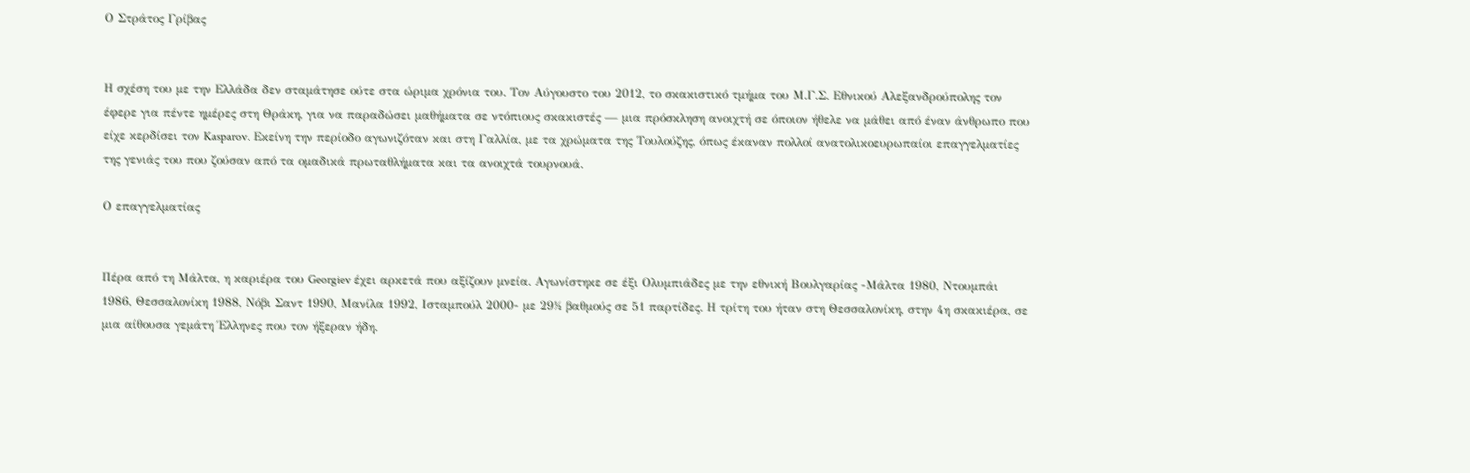Ο Στράτος Γρίβας


Η σχέση του με την Ελλάδα δεν σταμάτησε ούτε στα ώριμα χρόνια του. Τον Αύγουστο του 2012, το σκακιστικό τμήμα του Μ.Γ.Σ. Εθνικού Αλεξανδρούπολης τον έφερε για πέντε ημέρες στη Θράκη, για να παραδώσει μαθήματα σε ντόπιους σκακιστές — μια πρόσκληση ανοιχτή σε όποιον ήθελε να μάθει από έναν άνθρωπο που είχε κερδίσει τον Kasparov. Εκείνη την περίοδο αγωνιζόταν και στη Γαλλία, με τα χρώματα της Τουλούζης, όπως έκαναν πολλοί ανατολικοευρωπαίοι επαγγελματίες της γενιάς του που ζούσαν από τα ομαδικά πρωταθλήματα και τα ανοιχτά τουρνουά.

Ο επαγγελματίας


Πέρα από τη Μάλτα, η καριέρα του Georgiev έχει αρκετά που αξίζουν μνεία. Αγωνίστηκε σε έξι Ολυμπιάδες με την εθνική Βουλγαρίας -Μάλτα 1980, Ντουμπάι 1986, Θεσσαλονίκη 1988, Νόβι Σαντ 1990, Μανίλα 1992, Ισταμπούλ 2000- με 29½ βαθμούς σε 51 παρτίδες. Η τρίτη του ήταν στη Θεσσαλονίκη, στην 4η σκακιέρα, σε μια αίθουσα γεμάτη Έλληνες που τον ήξεραν ήδη.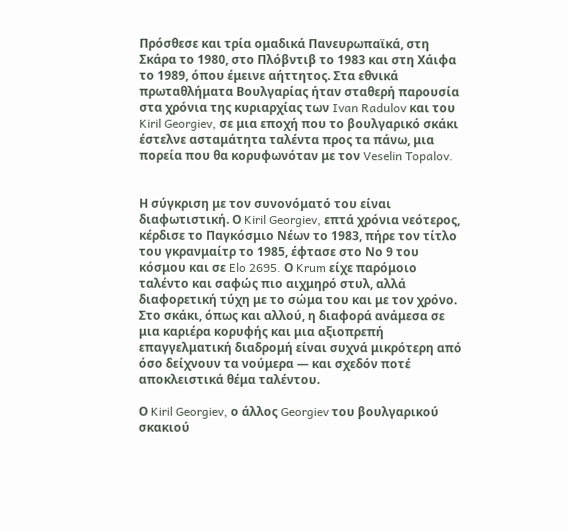Πρόσθεσε και τρία ομαδικά Πανευρωπαϊκά, στη Σκάρα το 1980, στο Πλόβντιβ το 1983 και στη Χάιφα το 1989, όπου έμεινε αήττητος. Στα εθνικά πρωταθλήματα Βουλγαρίας ήταν σταθερή παρουσία στα χρόνια της κυριαρχίας των Ivan Radulov και του Kiril Georgiev, σε μια εποχή που το βουλγαρικό σκάκι έστελνε ασταμάτητα ταλέντα προς τα πάνω, μια πορεία που θα κορυφωνόταν με τον Veselin Topalov.


Η σύγκριση με τον συνονόματό του είναι διαφωτιστική. Ο Kiril Georgiev, επτά χρόνια νεότερος, κέρδισε το Παγκόσμιο Νέων το 1983, πήρε τον τίτλο του γκρανμαίτρ το 1985, έφτασε στο Νο 9 του κόσμου και σε Elo 2695. Ο Krum είχε παρόμοιο ταλέντο και σαφώς πιο αιχμηρό στυλ, αλλά διαφορετική τύχη με το σώμα του και με τον χρόνο. Στο σκάκι, όπως και αλλού, η διαφορά ανάμεσα σε μια καριέρα κορυφής και μια αξιοπρεπή επαγγελματική διαδρομή είναι συχνά μικρότερη από όσο δείχνουν τα νούμερα — και σχεδόν ποτέ αποκλειστικά θέμα ταλέντου.

Ο Kiril Georgiev, ο άλλος Georgiev του βουλγαρικού σκακιού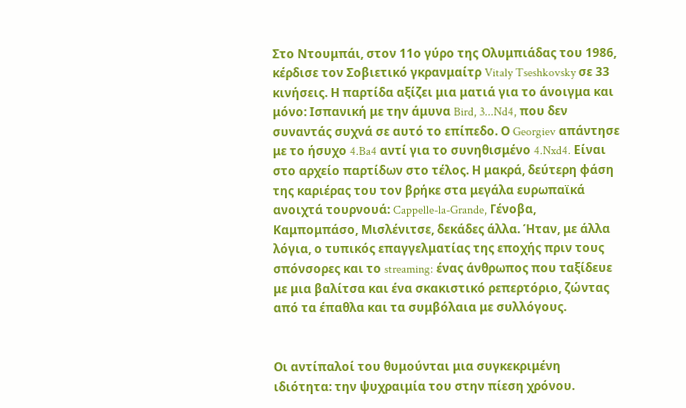Στο Ντουμπάι, στον 11ο γύρο της Ολυμπιάδας του 1986, κέρδισε τον Σοβιετικό γκρανμαίτρ Vitaly Tseshkovsky σε 33 κινήσεις. Η παρτίδα αξίζει μια ματιά για το άνοιγμα και μόνο: Ισπανική με την άμυνα Bird, 3...Nd4, που δεν συναντάς συχνά σε αυτό το επίπεδο. Ο Georgiev απάντησε με το ήσυχο 4.Ba4 αντί για το συνηθισμένο 4.Nxd4. Είναι στο αρχείο παρτίδων στο τέλος. Η μακρά, δεύτερη φάση της καριέρας του τον βρήκε στα μεγάλα ευρωπαϊκά ανοιχτά τουρνουά: Cappelle-la-Grande, Γένοβα, Καμπομπάσο, Μισλένιτσε, δεκάδες άλλα. Ήταν, με άλλα λόγια, ο τυπικός επαγγελματίας της εποχής πριν τους σπόνσορες και το streaming: ένας άνθρωπος που ταξίδευε με μια βαλίτσα και ένα σκακιστικό ρεπερτόριο, ζώντας από τα έπαθλα και τα συμβόλαια με συλλόγους.


Οι αντίπαλοί του θυμούνται μια συγκεκριμένη ιδιότητα: την ψυχραιμία του στην πίεση χρόνου.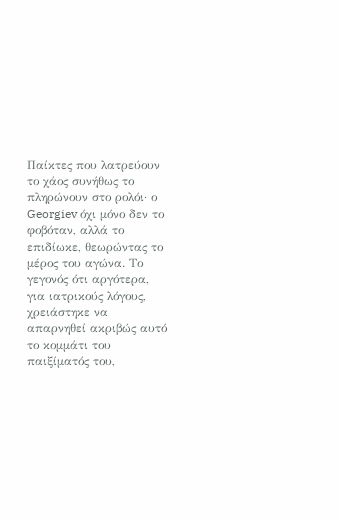Παίκτες που λατρεύουν το χάος συνήθως το πληρώνουν στο ρολόι· ο Georgiev όχι μόνο δεν το φοβόταν, αλλά το επιδίωκε, θεωρώντας το μέρος του αγώνα. Το γεγονός ότι αργότερα, για ιατρικούς λόγους, χρειάστηκε να απαρνηθεί ακριβώς αυτό το κομμάτι του παιξίματός του,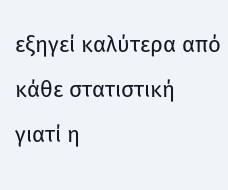εξηγεί καλύτερα από κάθε στατιστική γιατί η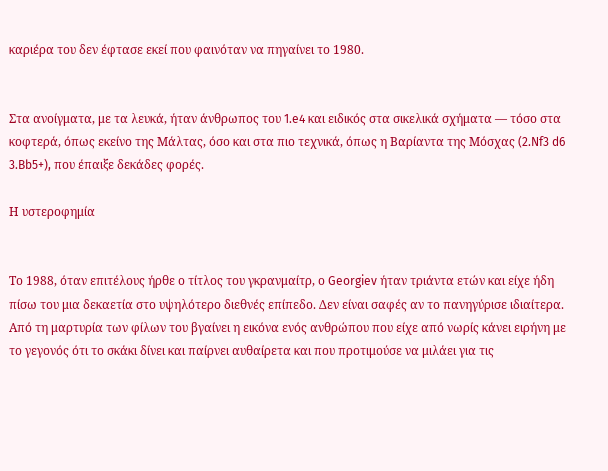καριέρα του δεν έφτασε εκεί που φαινόταν να πηγαίνει το 1980.


Στα ανοίγματα, με τα λευκά, ήταν άνθρωπος του 1.e4 και ειδικός στα σικελικά σχήματα — τόσο στα κοφτερά, όπως εκείνο της Μάλτας, όσο και στα πιο τεχνικά, όπως η Βαρίαντα της Μόσχας (2.Nf3 d6 3.Bb5+), που έπαιξε δεκάδες φορές.

Η υστεροφημία


Το 1988, όταν επιτέλους ήρθε ο τίτλος του γκρανμαίτρ, ο Georgiev ήταν τριάντα ετών και είχε ήδη πίσω του μια δεκαετία στο υψηλότερο διεθνές επίπεδο. Δεν είναι σαφές αν το πανηγύρισε ιδιαίτερα. Από τη μαρτυρία των φίλων του βγαίνει η εικόνα ενός ανθρώπου που είχε από νωρίς κάνει ειρήνη με το γεγονός ότι το σκάκι δίνει και παίρνει αυθαίρετα και που προτιμούσε να μιλάει για τις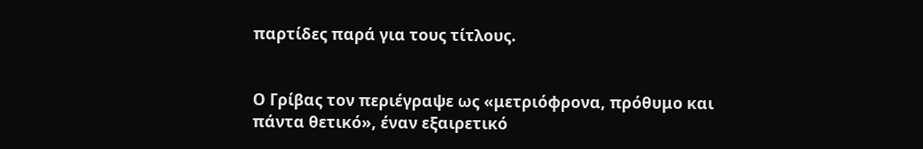παρτίδες παρά για τους τίτλους.


Ο Γρίβας τον περιέγραψε ως «μετριόφρονα, πρόθυμο και πάντα θετικό», έναν εξαιρετικό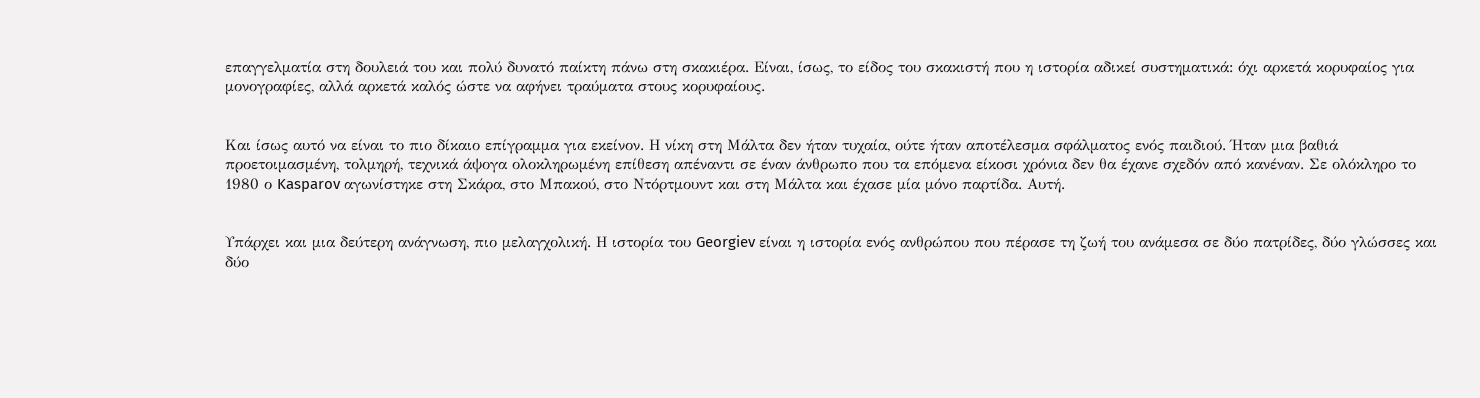επαγγελματία στη δουλειά του και πολύ δυνατό παίκτη πάνω στη σκακιέρα. Είναι, ίσως, το είδος του σκακιστή που η ιστορία αδικεί συστηματικά: όχι αρκετά κορυφαίος για μονογραφίες, αλλά αρκετά καλός ώστε να αφήνει τραύματα στους κορυφαίους.


Και ίσως αυτό να είναι το πιο δίκαιο επίγραμμα για εκείνον. Η νίκη στη Μάλτα δεν ήταν τυχαία, ούτε ήταν αποτέλεσμα σφάλματος ενός παιδιού. Ήταν μια βαθιά προετοιμασμένη, τολμηρή, τεχνικά άψογα ολοκληρωμένη επίθεση απέναντι σε έναν άνθρωπο που τα επόμενα είκοσι χρόνια δεν θα έχανε σχεδόν από κανέναν. Σε ολόκληρο το 1980 ο Kasparov αγωνίστηκε στη Σκάρα, στο Μπακού, στο Ντόρτμουντ και στη Μάλτα και έχασε μία μόνο παρτίδα. Αυτή.


Υπάρχει και μια δεύτερη ανάγνωση, πιο μελαγχολική. Η ιστορία του Georgiev είναι η ιστορία ενός ανθρώπου που πέρασε τη ζωή του ανάμεσα σε δύο πατρίδες, δύο γλώσσες και δύο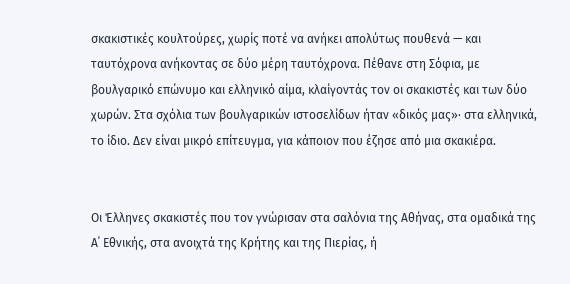σκακιστικές κουλτούρες, χωρίς ποτέ να ανήκει απολύτως πουθενά — και ταυτόχρονα ανήκοντας σε δύο μέρη ταυτόχρονα. Πέθανε στη Σόφια, με βουλγαρικό επώνυμο και ελληνικό αίμα, κλαίγοντάς τον οι σκακιστές και των δύο χωρών. Στα σχόλια των βουλγαρικών ιστοσελίδων ήταν «δικός μας»· στα ελληνικά, το ίδιο. Δεν είναι μικρό επίτευγμα, για κάποιον που έζησε από μια σκακιέρα.


Οι Έλληνες σκακιστές που τον γνώρισαν στα σαλόνια της Αθήνας, στα ομαδικά της Α΄ Εθνικής, στα ανοιχτά της Κρήτης και της Πιερίας, ή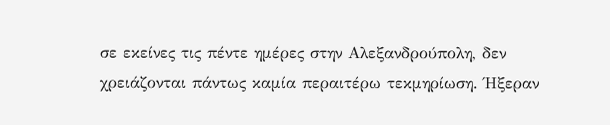σε εκείνες τις πέντε ημέρες στην Αλεξανδρούπολη, δεν χρειάζονται πάντως καμία περαιτέρω τεκμηρίωση. Ήξεραν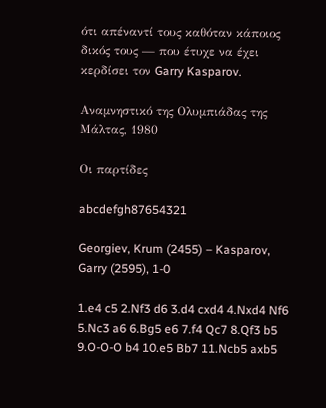ότι απέναντί τους καθόταν κάποιος δικός τους — που έτυχε να έχει κερδίσει τον Garry Kasparov.

Αναμνηστικό της Ολυμπιάδας της Μάλτας, 1980

Οι παρτίδες

abcdefgh87654321

Georgiev, Krum (2455) – Kasparov, Garry (2595), 1-0

1.e4 c5 2.Nf3 d6 3.d4 cxd4 4.Nxd4 Nf6 5.Nc3 a6 6.Bg5 e6 7.f4 Qc7 8.Qf3 b5 9.O-O-O b4 10.e5 Bb7 11.Ncb5 axb5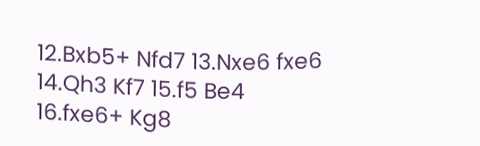12.Bxb5+ Nfd7 13.Nxe6 fxe6 14.Qh3 Kf7 15.f5 Be4 16.fxe6+ Kg8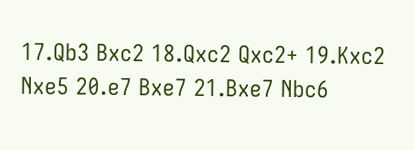17.Qb3 Bxc2 18.Qxc2 Qxc2+ 19.Kxc2 Nxe5 20.e7 Bxe7 21.Bxe7 Nbc6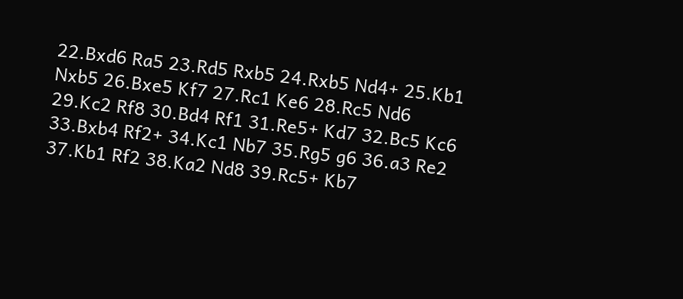22.Bxd6 Ra5 23.Rd5 Rxb5 24.Rxb5 Nd4+ 25.Kb1 Nxb5 26.Bxe5 Kf7 27.Rc1 Ke6 28.Rc5 Nd6 29.Kc2 Rf8 30.Bd4 Rf1 31.Re5+ Kd7 32.Bc5 Kc6 33.Bxb4 Rf2+ 34.Kc1 Nb7 35.Rg5 g6 36.a3 Re2 37.Kb1 Rf2 38.Ka2 Nd8 39.Rc5+ Kb7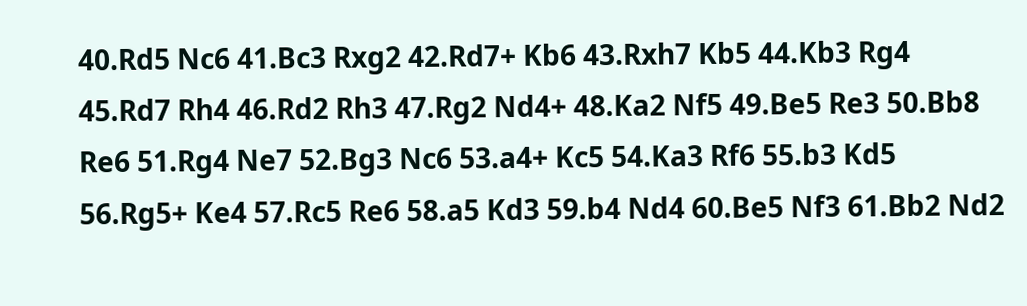40.Rd5 Nc6 41.Bc3 Rxg2 42.Rd7+ Kb6 43.Rxh7 Kb5 44.Kb3 Rg4 45.Rd7 Rh4 46.Rd2 Rh3 47.Rg2 Nd4+ 48.Ka2 Nf5 49.Be5 Re3 50.Bb8 Re6 51.Rg4 Ne7 52.Bg3 Nc6 53.a4+ Kc5 54.Ka3 Rf6 55.b3 Kd5 56.Rg5+ Ke4 57.Rc5 Re6 58.a5 Kd3 59.b4 Nd4 60.Be5 Nf3 61.Bb2 Nd2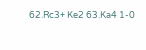62.Rc3+ Ke2 63.Ka4 1-0